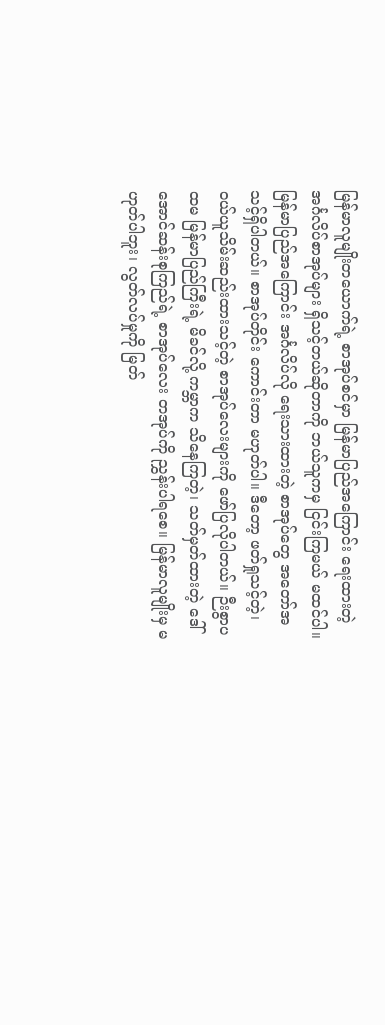မြန်မာလူမျိုးတယောက်ရဲ့ စာအုပ်စင်မှာ မြန်မာပြည်အကြောင်း ရေးထားတဲ့ အင်္ဂလိပ်စာအုပ်များ ရှိသင့်တယ်ဆိုတာကို ဘယ်သူကမှ ငြင်းကြမယ် မထင်ပါ။ မြန်မာပြည်အကြောင်း အင်္ဂလိပ်လို ရေးသားထားတဲ့ စာအုပ်တွေ အတော်အသင့်ရှိပါတယ်။ စာအုပ်တိုင်း ကောင်းတာ မဟုတ်ပါ။ ဒီတော့ ဖတ်ရှုသင့်တဲ့၊ ဝယ်ယူသိမ်းဆည်းထားသင့်တဲ့ စာအုပ်လေးများကို ဖော်ပြလိုပါတယ်။ ဉီးစွာပထမ မြန်မာပြည်ကြီးရဲ့ မိခင်လို့ ကမ္ဘာက သိနေကြတဲ့၊ သတ်မှတ်ထားတဲ့ ဒေါ်အောင်ဆန်းစုကြည်ရဲ့ စာအုပ်လေး တအုပ်ကို ညွှန်းပါရစေ။ မြန်မာလူမျိုးမှ မဟုတ်ပါဘူး၊ လွတ်လပ်မှုကို မြတ်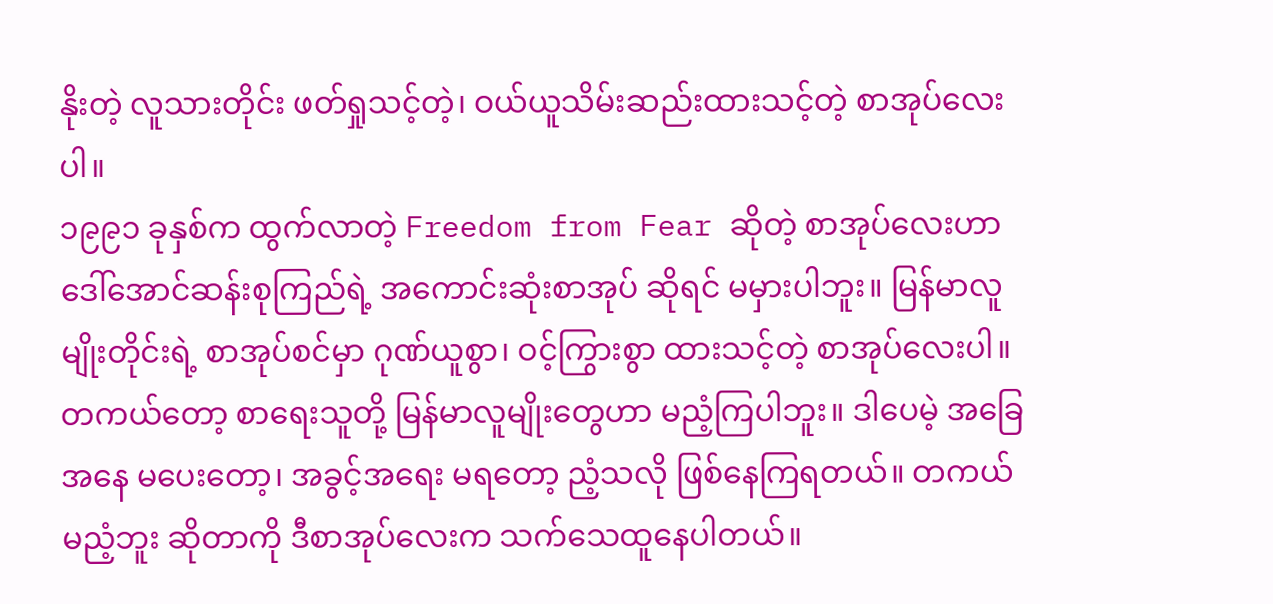နိုးတဲ့ လူသားတိုင်း ဖတ်ရှုသင့်တဲ့၊ ဝယ်ယူသိမ်းဆည်းထားသင့်တဲ့ စာအုပ်လေးပါ။
၁၉၉၁ ခုနှစ်က ထွက်လာတဲ့ Freedom from Fear ဆိုတဲ့ စာအုပ်လေးဟာ ဒေါ်အောင်ဆန်းစုကြည်ရဲ့ အကောင်းဆုံးစာအုပ် ဆိုရင် မမှားပါဘူး။ မြန်မာလူမျိုးတိုင်းရဲ့ စာအုပ်စင်မှာ ဂုဏ်ယူစွာ၊ ဝင့်ကြွားစွာ ထားသင့်တဲ့ စာအုပ်လေးပါ။ တကယ်တော့ စာရေးသူတို့ မြန်မာလူမျိုးတွေဟာ မညံ့ကြပါဘူး။ ဒါပေမဲ့ အခြေအနေ မပေးတော့၊ အခွင့်အရေး မရတော့ ညံ့သလို ဖြစ်နေကြရတယ်။ တကယ် မညံ့ဘူး ဆိုတာကို ဒီစာအုပ်လေးက သက်သေထူနေပါတယ်။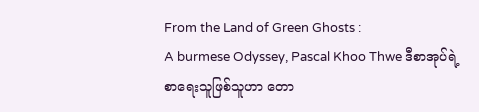From the Land of Green Ghosts :
A burmese Odyssey, Pascal Khoo Thwe ဒီစာအုပ်ရဲ့ စာရေးသူဖြစ်သူဟာ တော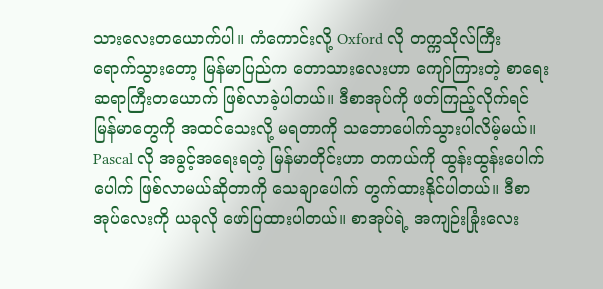သားလေးတယောက်ပါ။ ကံကောင်းလို့ Oxford လို တက္ကသိုလ်ကြီး ရောက်သွားတော့ မြန်မာပြည်က တောသားလေးဟာ ကျော်ကြားတဲ့ စာရေးဆရာကြီးတယောက် ဖြစ်လာခဲ့ပါတယ်။ ဒီစာအုပ်ကို ဖတ်ကြည့်လိုက်ရင် မြန်မာတွေကို အထင်သေးလို့ မရတာကို သဘောပေါက်သွားပါလိမ့်မယ်။ Pascal လို အခွင့်အရေးရတဲ့ မြန်မာတိုင်းဟာ တကယ်ကို ထွန်းထွန်းပေါက်ပေါက် ဖြစ်လာမယ်ဆိုတာကို သေချာပေါက် တွက်ထားနိုင်ပါတယ်။ ဒီစာအုပ်လေးကို ယခုလို ဖော်ပြထားပါတယ်။ စာအုပ်ရဲ့ အကျဉ်းခြုံးလေး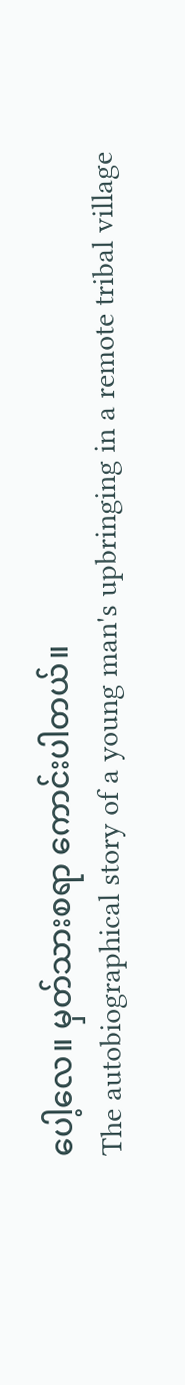ပေါ့လေ။ မှတ်သားစရာ ကောင်းပါတယ်။
The autobiographical story of a young man's upbringing in a remote tribal village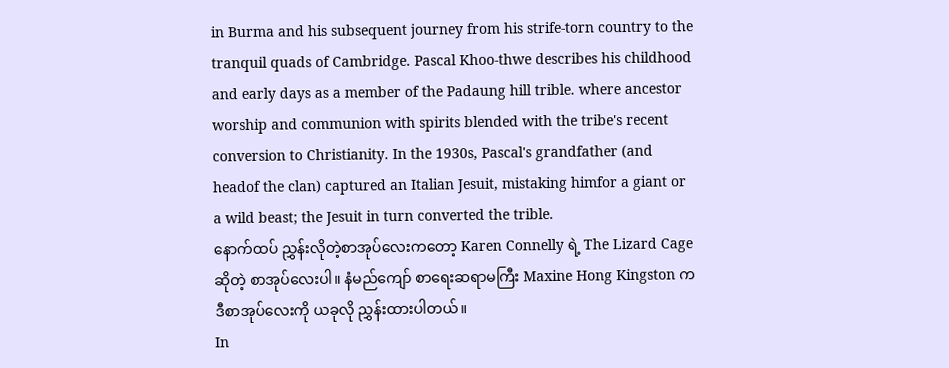in Burma and his subsequent journey from his strife-torn country to the tranquil quads of Cambridge. Pascal Khoo-thwe describes his childhood and early days as a member of the Padaung hill trible. where ancestor worship and communion with spirits blended with the tribe's recent conversion to Christianity. In the 1930s, Pascal's grandfather (and headof the clan) captured an Italian Jesuit, mistaking himfor a giant or a wild beast; the Jesuit in turn converted the trible.
နောက်ထပ် ညွှန်းလိုတဲ့စာအုပ်လေးကတော့ Karen Connelly ရဲ့ The Lizard Cage ဆိုတဲ့ စာအုပ်လေးပါ။ နံမည်ကျော် စာရေးဆရာမကြီး Maxine Hong Kingston က ဒီစာအုပ်လေးကို ယခုလို ညွှန်းထားပါတယ်။
In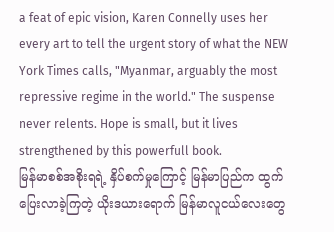a feat of epic vision, Karen Connelly uses her every art to tell the urgent story of what the NEW York Times calls, "Myanmar, arguably the most repressive regime in the world." The suspense never relents. Hope is small, but it lives strengthened by this powerfull book.
မြန်မာစစ်အစိုးရရဲ့ နှိပ်စက်မှုကြောင့် မြန်မာပြည်က ထွက်ပြေးလာခဲ့ကြတဲ့ ယိုးဒယားရောက် မြန်မာလူငယ်လေးတွေ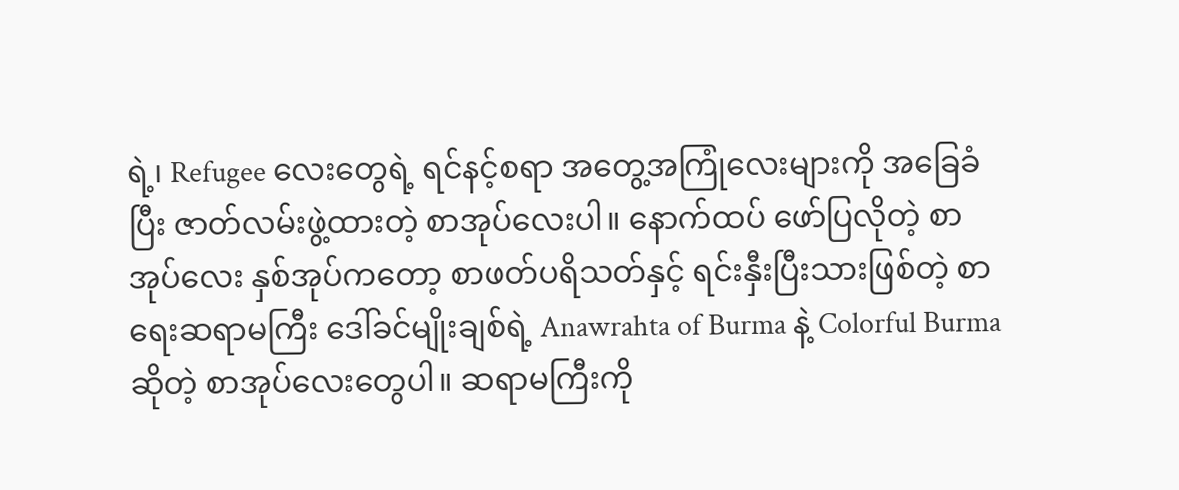ရဲ့၊ Refugee လေးတွေရဲ့ ရင်နင့်စရာ အတွေ့အကြုံလေးများကို အခြေခံပြီး ဇာတ်လမ်းဖွဲ့ထားတဲ့ စာအုပ်လေးပါ။ နောက်ထပ် ဖော်ပြလိုတဲ့ စာအုပ်လေး နှစ်အုပ်ကတော့ စာဖတ်ပရိသတ်နှင့် ရင်းနှီးပြီးသားဖြစ်တဲ့ စာရေးဆရာမကြီး ဒေါ်ခင်မျိုးချစ်ရဲ့ Anawrahta of Burma နဲ့ Colorful Burma ဆိုတဲ့ စာအုပ်လေးတွေပါ။ ဆရာမကြီးကို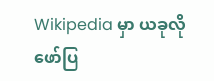Wikipedia မှာ ယခုလို ဖော်ပြ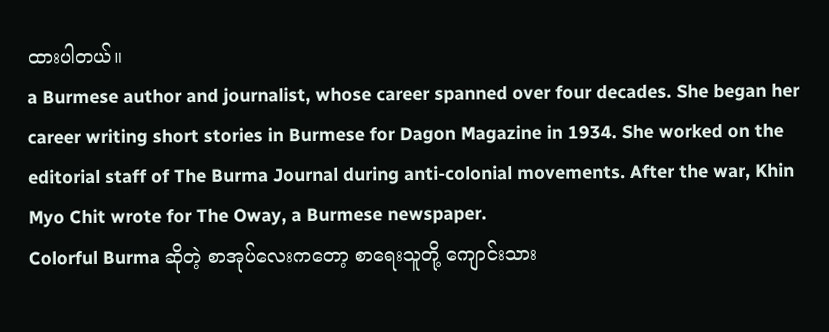ထားပါတယ်။
a Burmese author and journalist, whose career spanned over four decades. She began her career writing short stories in Burmese for Dagon Magazine in 1934. She worked on the editorial staff of The Burma Journal during anti-colonial movements. After the war, Khin Myo Chit wrote for The Oway, a Burmese newspaper.
Colorful Burma ဆိုတဲ့ စာအုပ်လေးကတော့ စာရေးသူတို့ ကျောင်းသား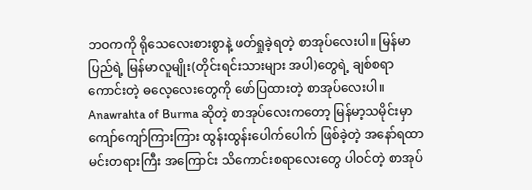ဘဝကကို ရိုသေလေးစားစွာနဲ့ ဖတ်ရှုခဲ့ရတဲ့ စာအုပ်လေးပါ။ မြန်မာပြည်ရဲ့ မြန်မာလူမျိုး(တိုင်းရင်းသားများ အပါ)တွေရဲ့ ချစ်စရာကောင်းတဲ့ ဓလေ့လေးတွေကို ဖော်ပြထားတဲ့ စာအုပ်လေးပါ။ Anawrahta of Burma ဆိုတဲ့ စာအုပ်လေးကတော့ မြန်မာ့သမိုင်းမှာ ကျော်ကျော်ကြားကြား ထွန်းထွန်းပေါက်ပေါက် ဖြစ်ခဲ့တဲ့ အနော်ရထာ မင်းတရားကြီး အကြောင်း သိကောင်းစရာလေးတွေ ပါဝင်တဲ့ စာအုပ်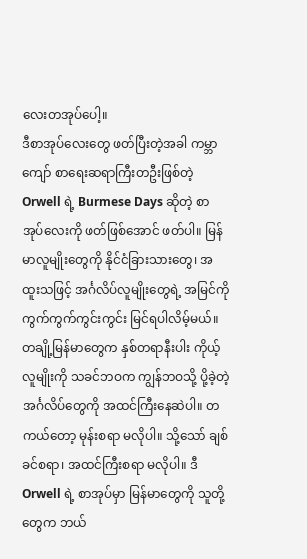လေးတအုပ်ပေါ့။
ဒီစာအုပ်လေးတွေ ဖတ်ပြီးတဲ့အခါ ကမ္ဘာကျော် စာရေးဆရာကြီးတဦးဖြစ်တဲ့ Orwell ရဲ့ Burmese Days ဆိုတဲ့ စာအုပ်လေးကို ဖတ်ဖြစ်အောင် ဖတ်ပါ။ မြန်မာလူမျိုးတွေကို နိုင်ငံခြားသားတွေ၊ အထူးသဖြင့် အင်္ဂလိပ်လူမျိုးတွေရဲ့ အမြင်ကို ကွက်ကွက်ကွင်းကွင်း မြင်ရပါလိမ့်မယ်။ တချို့မြန်မာတွေက နှစ်တရာနီးပါး ကိုယ့်လူမျိုးကို သခင်ဘဝက ကျွန်ဘဝသို့ ပို့ခဲ့တဲ့ အင်္ဂလိပ်တွေကို အထင်ကြီးနေဆဲပါ။ တကယ်တော့ မုန်းစရာ မလိုပါ။ သို့သော် ချစ်ခင်စရာ၊ အထင်ကြီးစရာ မလိုပါ။ ဒီ Orwell ရဲ့ စာအုပ်မှာ မြန်မာတွေကို သူတို့တွေက ဘယ်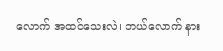လောက် အထင်သေးလဲ၊ ဘယ်လောက် နား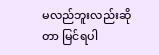မလည်ဘူးလည်းဆိုတာ မြင်ရပါ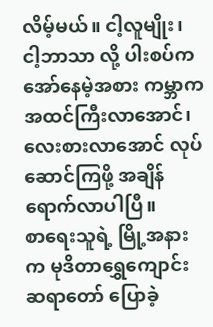လိမ့်မယ်။ ငါ့လူမျိုး၊ ငါ့ဘာသာ လို့ ပါးစပ်က အော်နေမဲ့အစား ကမ္ဘာက အထင်ကြီးလာအောင်၊ လေးစားလာအောင် လုပ်ဆောင်ကြဖို့ အချိန် ရောက်လာပါပြီ။
စာရေးသူရဲ့ မြို့အနားက မုဒိတာရွှေကျောင်းဆရာတော် ပြောခဲ့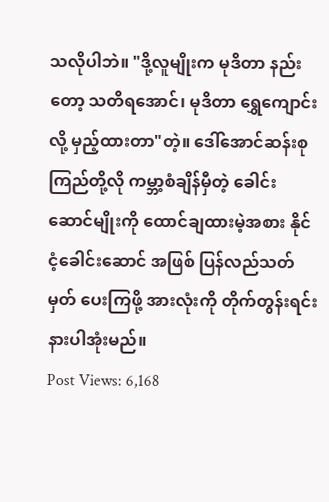သလိုပါဘဲ။ "ဒို့လူမျိုးက မုဒိတာ နည်းတော့ သတိရအောင်၊ မုဒိတာ ရွှေကျောင်းလို့ မှည့်ထားတာ"တဲ့။ ဒေါ်အောင်ဆန်းစုကြည်တို့လို ကမ္ဘာ့စံချိန်မှီတဲ့ ခေါင်းဆောင်မျိုးကို ထောင်ချထားမဲ့အစား နိုင်ငံ့ခေါင်းဆောင် အဖြစ် ပြန်လည်သတ်မှတ် ပေးကြဖို့ အားလုံးကို တိုက်တွန်းရင်း နားပါအုံးမည်။
Post Views: 6,168